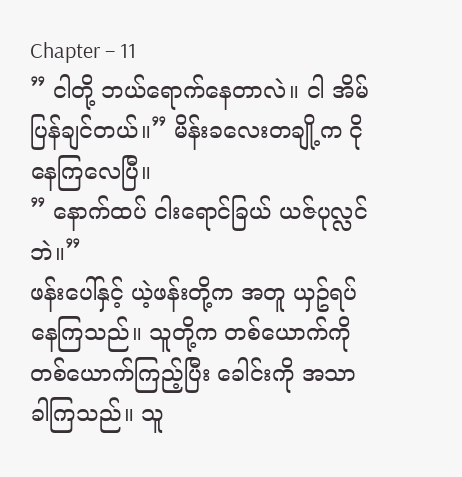Chapter – 11
” ငါတို့ ဘယ်ရောက်နေတာလဲ။ ငါ အိမ်ပြန်ချင်တယ်။” မိန်းခလေးတချို့က ငိုနေကြလေပြီ။
” နောက်ထပ် ငါးရောင်ခြယ် ယဇ်ပုလ္လင်ဘဲ။”
ဖန်းပေါ်နှင့် ယဲ့ဖန်းတို့က အတူ ယှဥ်ရပ်နေကြသည်။ သူတို့က တစ်ယောက်ကို တစ်ယောက်ကြည့်ပြီး ခေါင်းကို အသာခါကြသည်။ သူ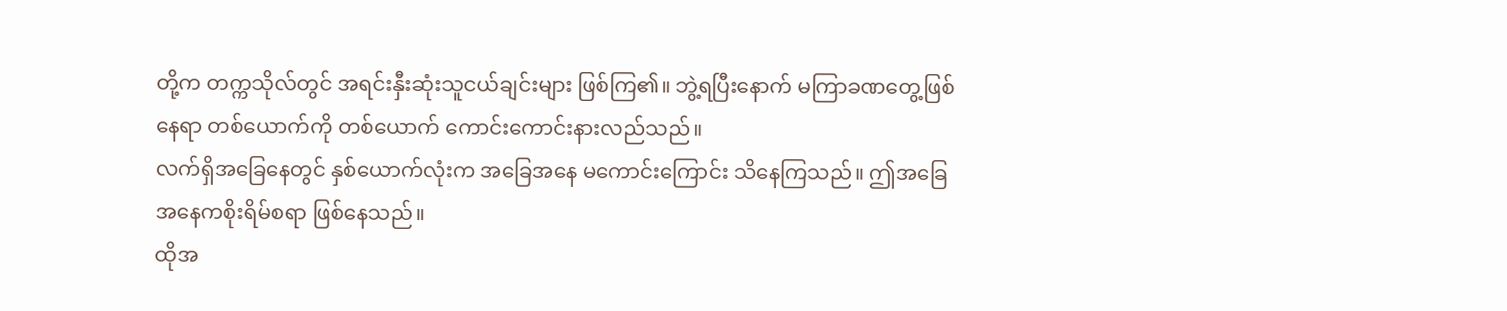တို့က တက္ကသိုလ်တွင် အရင်းနှီးဆုံးသူငယ်ချင်းများ ဖြစ်ကြ၏။ ဘွဲ့ရပြီးနောက် မကြာခဏတွေ့ဖြစ်နေရာ တစ်ယောက်ကို တစ်ယောက် ကောင်းကောင်းနားလည်သည်။
လက်ရှိအခြေနေတွင် နှစ်ယောက်လုံးက အခြေအနေ မကောင်းကြောင်း သိနေကြသည်။ ဤအခြေအနေကစိုးရိမ်စရာ ဖြစ်နေသည်။
ထိုအ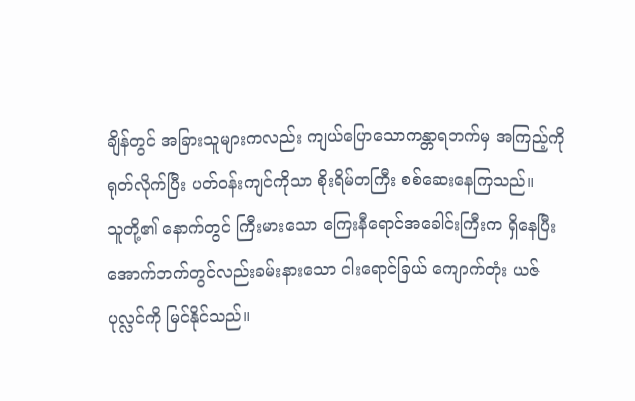ချိန်တွင် အခြားသူများကလည်း ကျယ်ပြောသောကန္တာရဘက်မှ အကြည့်ကို ရုတ်လိုက်ပြီး ပတ်ဝန်းကျင်ကိုသာ စိုးရိမ်တကြီး စစ်ဆေးနေကြသည်။
သူတို့၏ နောက်တွင် ကြီးမားသော ကြေးနီရောင်အခေါင်းကြီးက ရှိနေပြီး အောက်ဘက်တွင်လည်းခမ်းနားသော ငါးရောင်ခြယ် ကျောက်တုံး ယဇ်ပုလ္လင်ကို မြင်နိုင်သည်။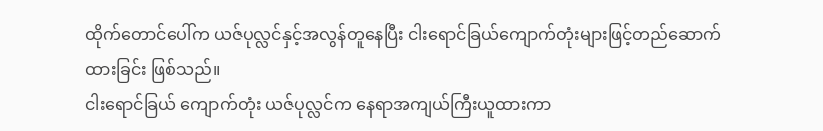ထိုက်တောင်ပေါ်က ယဇ်ပုလ္လင်နှင့်အလွန်တူနေပြီး ငါးရောင်ခြယ်ကျောက်တုံးများဖြင့်တည်ဆောက်ထားခြင်း ဖြစ်သည်။
ငါးရောင်ခြယ် ကျောက်တုံး ယဇ်ပုလ္လင်က နေရာအကျယ်ကြီးယူထားကာ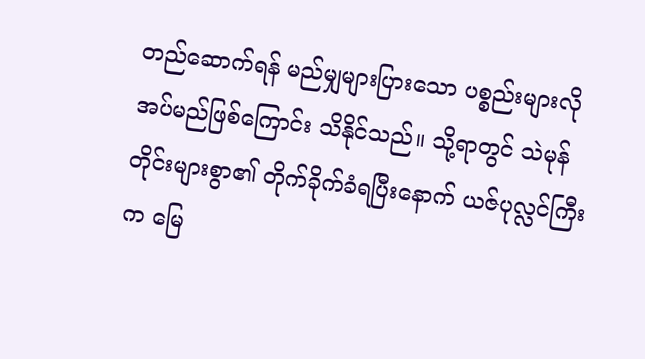တည်ဆောက်ရန် မည်မျှများပြားသော ပစ္စည်းများလိုအပ်မည်ဖြစ်ကြောင်း သိနိုင်သည်။ သို့ရာတွင် သဲမုန်တိုင်းများစွာ၏ တိုက်ခိုက်ခံရပြီးနောက် ယဇ်ပုလ္လင်ကြီးက မြေ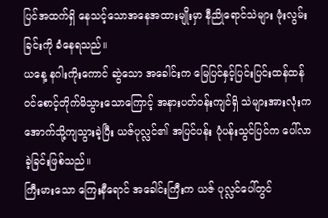ပြင်အထက်ရှိ နေသင့်သောအနေအထားမျိုးမှာ နီညိုရောင်သဲများ ဖုံးလွမ်းခြင်းကို ခံနေရသည်။
ယနေ့ နဂါးကိုးကောင် ဆွဲသော အခေါင်းက မြေပြင်နှင့်ပြင်းပြင်းထန်ထန် ဝင်စောင့်တိုက်မိသွားသောကြောင့် အနားပတ်ဝန်းကျင်ရှိ သဲများအားလုံးက အောက်သို့ကျသွားခဲ့ပြီး ယဇ်ပုလ္လင်၏ အပြင်ပန်း ပုံပန်းသွင်ပြင်က ပေါ်လာခဲ့ခြင်းဖြစ်သည်။
ကြီးမားသော ကြေးနီရောင် အခေါင်းကြီးက ယဇ် ပုလ္လင်ပေါ်တွင်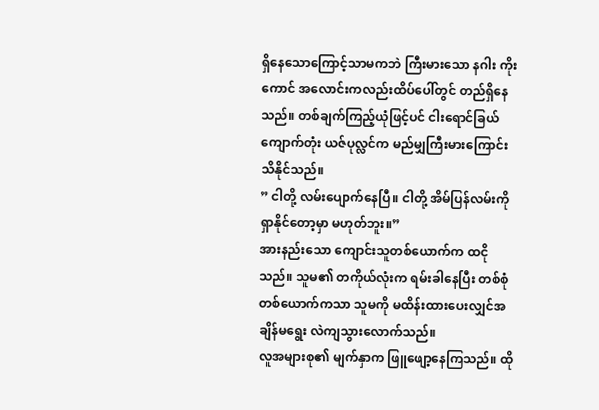ရှိနေသောကြောင့်သာမကဘဲ ကြီးမားသော နဂါး ကိုးကောင် အလောင်းကလည်းထိပ်ပေါ်တွင် တည်ရှိနေသည်။ တစ်ချက်ကြည့်ယုံဖြင့်ပင် ငါးရောင်ခြယ်ကျောက်တုံး ယဇ်ပုလ္လင်က မည်မျှကြီးမားကြောင်း သိနိုင်သည်။
” ငါတို့ လမ်းပျောက်နေပြီ။ ငါတို့ အိမ်ပြန်လမ်းကို ရှာနိုင်တော့မှာ မဟုတ်ဘူး။”
အားနည်းသော ကျောင်းသူတစ်ယောက်က ထငိုသည်။ သူမ၏ တကိုယ်လုံးက ရမ်းခါနေပြီး တစ်စုံတစ်ယောက်ကသာ သူမကို မထိန်းထားပေးလျှင်အချိန်မရွေး လဲကျသွားလောက်သည်။
လူအများစု၏ မျက်နှာက ဖြူဖျော့နေကြသည်။ ထို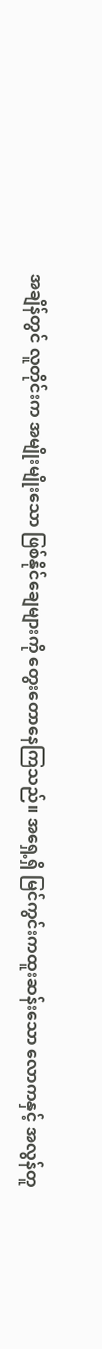အချိန်တွင် လူတိုင်းက အမျိုးမျိုးသော ဖြစ်နိုင်ချေများကို တွေးတောနေကြသည်။ အရှေ့ရှိ မြင်ကွင်းကထူးဆန်းသော လောကနှင့် အလွန်တူ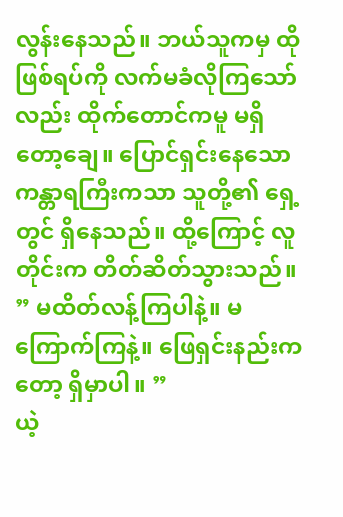လွန်းနေသည်။ ဘယ်သူကမှ ထိုဖြစ်ရပ်ကို လက်မခံလိုကြသော်လည်း ထိုက်တောင်ကမူ မရှိတော့ချေ။ ပြောင်ရှင်းနေသောကန္တာရကြီးကသာ သူတို့၏ ရှေ့တွင် ရှိနေသည်။ ထို့ကြောင့် လူတိုင်းက တိတ်ဆိတ်သွားသည်။
” မထိတ်လန့်ကြပါနဲ့။ မကြောက်ကြနဲ့။ ဖြေရှင်းနည်းကတော့ ရှိမှာပါ။ ”
ယဲ့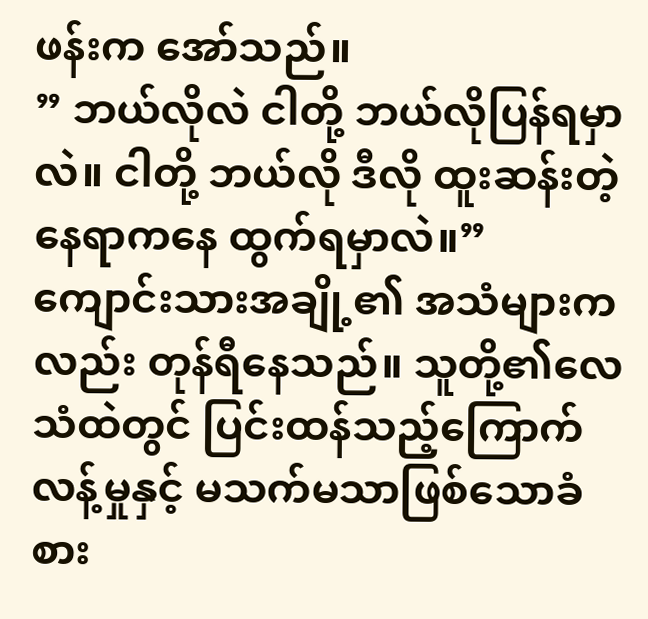ဖန်းက အော်သည်။
” ဘယ်လိုလဲ ငါတို့ ဘယ်လိုပြန်ရမှာလဲ။ ငါတို့ ဘယ်လို ဒီလို ထူးဆန်းတဲ့နေရာကနေ ထွက်ရမှာလဲ။”
ကျောင်းသားအချို့၏ အသံများကလည်း တုန်ရီနေသည်။ သူတို့၏လေသံထဲတွင် ပြင်းထန်သည့်ကြောက်လန့်မှုနှင့် မသက်မသာဖြစ်သောခံစား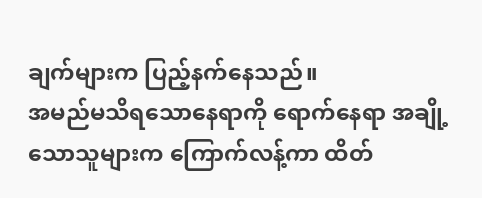ချက်များက ပြည့်နက်နေသည်။
အမည်မသိရသောနေရာကို ရောက်နေရာ အချို့သောသူများက ကြောက်လန့်ကာ ထိတ်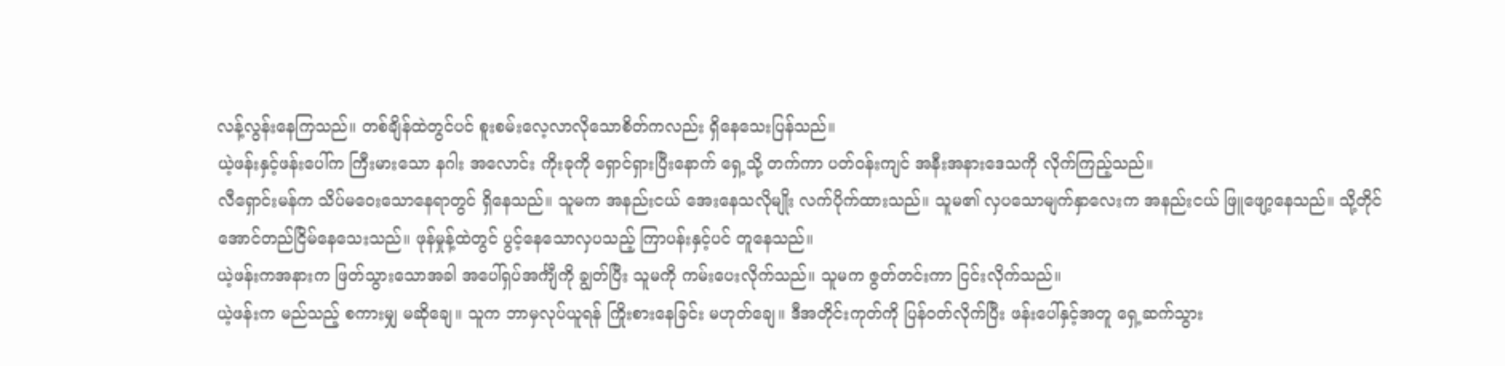လန့်လွန်းနေကြသည်။ တစ်ချိန်ထဲတွင်ပင် စူးစမ်းလေ့လာလိုသောစိတ်ကလည်း ရှိနေသေးပြန်သည်။
ယဲ့ဖန်းနှင့်ဖန်းပေါ်က ကြီးမားသော နဂါး အလောင်း ကိုးခုကို ရှောင်ရှားပြီးနောက် ရှေ့သို့ တက်ကာ ပတ်ဝန်းကျင် အနီးအနားဒေသကို လိုက်ကြည့်သည်။
လီရှောင်းမန်က သိပ်မဝေးသောနေရာတွင် ရှိနေသည်။ သူမက အနည်းငယ် အေးနေသလိုမျိုး လက်ပိုက်ထားသည်။ သူမ၏ လှပသောမျက်နှာလေးက အနည်းငယ် ဖြူဖျော့နေသည်။ သို့တိုင်အောင်တည်ငြိမ်နေသေးသည်။ ဖုန်မှုန့်ထဲတွင် ပွင့်နေသောလှပသည့် ကြာပန်းနှင့်ပင် တူနေသည်။
ယဲ့ဖန်းကအနားက ဖြတ်သွားသောအခါ အပေါ်ရှပ်အင်္ကျီကို ချွတ်ပြီး သူမကို ကမ်းပေးလိုက်သည်။ သူမက ဇွတ်တင်းကာ ငြင်းလိုက်သည်။
ယဲ့ဖန်းက မည်သည့် စကားမျှ မဆိုချေ။ သူက ဘာမှလုပ်ယူရန် ကြိုးစားနေခြင်း မဟုတ်ချေ။ ဒီအတိုင်းကုတ်ကို ပြန်ဝတ်လိုက်ပြီး ဖန်းပေါ်နှင့်အတူ ရှေ့ဆက်သွား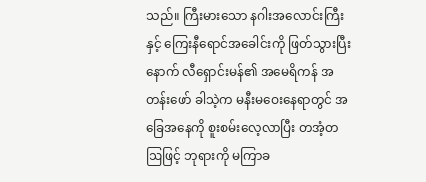သည်။ ကြီးမားသော နဂါးအလောင်းကြီးနှင့် ကြေးနီရောင်အခေါင်းကို ဖြတ်သွားပြီးနောက် လီရှောင်းမန်၏ အမေရိကန် အတန်းဖော် ခါသဲ့က မနီးမဝေးနေရာတွင် အခြေအနေကို စူးစမ်းလေ့လာပြီး တအံ့တဩဖြင့် ဘုရားကို မကြာခ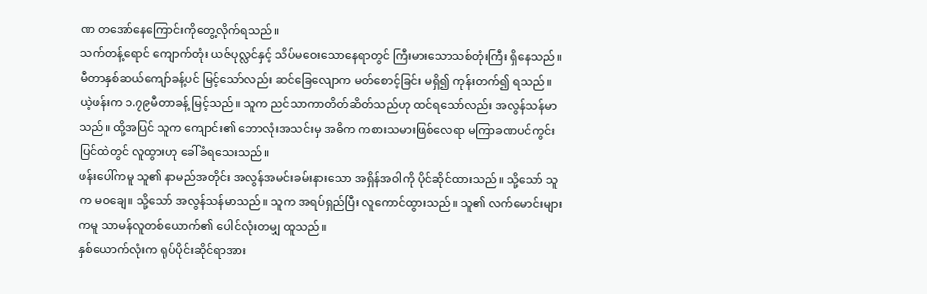ဏ တအော်နေကြောင်းကိုတွေ့လိုက်ရသည်။
သက်တန့်ရောင် ကျောက်တုံး ယဇ်ပုလ္လင်နှင့် သိပ်မဝေးသောနေရာတွင် ကြီးမားသောသစ်တုံးကြီး ရှိနေသည်။ မီတာနှစ်ဆယ်ကျော်ခန့်ပင် မြင့်သော်လည်း ဆင်ခြေလျောက မတ်စောင့်ခြင်း မရှိ၍ ကုန်းတက်၍ ရသည်။
ယဲ့ဖန်းက ၁.၇၉မီတာခန့် မြင့်သည်။ သူက ညင်သာကာတိတ်ဆိတ်သည်ဟု ထင်ရသော်လည်း အလွန်သန်မာသည်။ ထို့အပြင် သူက ကျောင်း၏ ဘောလုံးအသင်းမှ အဓိက ကစားသမားဖြစ်လေရာ မကြာခဏပင်ကွင်းပြင်ထဲတွင် လူထွားဟု ခေါ်ခံရသေးသည်။
ဖန်းပေါ်ကမူ သူ၏ နာမည်အတိုင်း အလွန်အမင်းခမ်းနားသော အရှိန်အဝါကို ပိုင်ဆိုင်ထားသည်။ သို့သော် သူက မဝချေ။ သို့သော် အလွန်သန်မာသည်။ သူက အရပ်ရှည်ပြီး လူကောင်ထွားသည်။ သူ၏ လက်မောင်းများကမူ သာမန်လူတစ်ယောက်၏ ပေါင်လုံးတမျှ ထူသည်။
နှစ်ယောက်လုံးက ရုပ်ပိုင်းဆိုင်ရာအား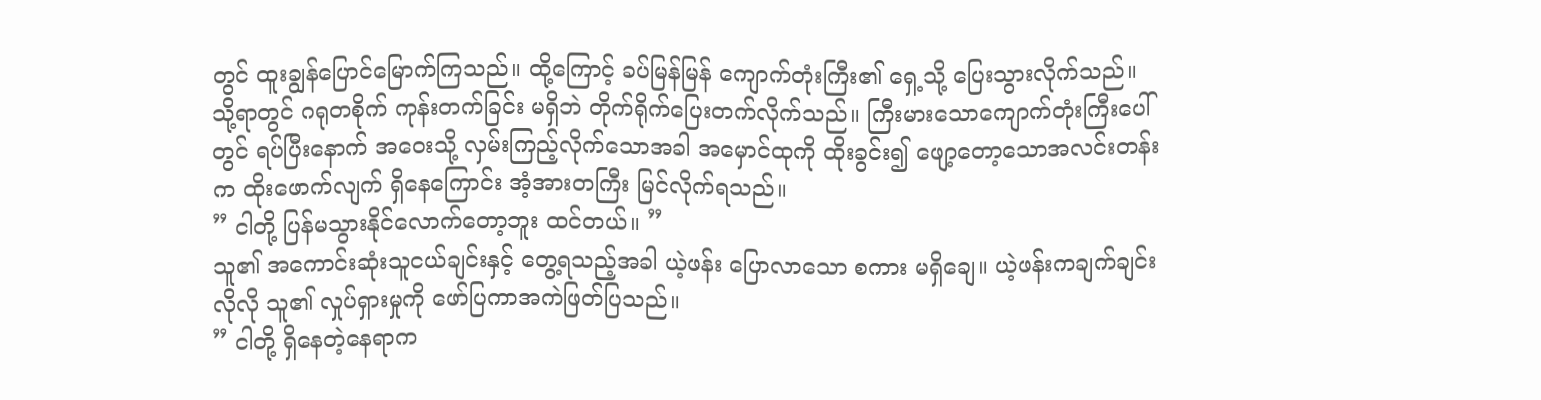တွင် ထူးချွန်ပြောင်မြောက်ကြသည်။ ထို့ကြောင့် ခပ်မြန်မြန် ကျောက်တုံးကြီး၏ ရှေ့သို့ ပြေးသွားလိုက်သည်။ သို့ရာတွင် ဂရုတစိုက် ကုန်းတက်ခြင်း မရှိဘဲ တိုက်ရိုက်ပြေးတက်လိုက်သည်။ ကြီးမားသောကျောက်တုံးကြီးပေါ်တွင် ရပ်ပြီးနောက် အဝေးသို့ လှမ်းကြည့်လိုက်သောအခါ အမှောင်ထုကို ထိုးခွင်း၍ ဖျော့တော့သောအလင်းတန်းက ထိုးဖောက်လျက် ရှိနေကြောင်း အံ့အားတကြီး မြင်လိုက်ရသည်။
” ငါတို့ ပြန်မသွားနိုင်လောက်တော့ဘူး ထင်တယ်။ ”
သူ၏ အကောင်းဆုံးသူငယ်ချင်းနှင့် တွေ့ရသည့်အခါ ယဲ့ဖန်း ပြောလာသော စကား မရှိချေ။ ယဲ့ဖန်းကချက်ချင်းလိုလို သူ၏ လှုပ်ရှားမှုကို ဖော်ပြကာအကဲဖြတ်ပြသည်။
” ငါတို့ ရှိနေတဲ့နေရာက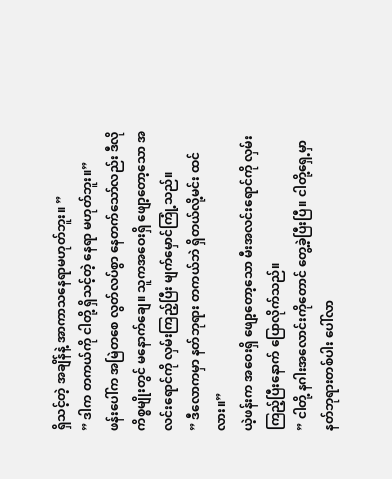ရှိသင့်တဲ့ အချိန်နဲ့ အာကာသနေရာမဟုတ်ဘူး။ ”
” ဒါက တကယ်ကို ငါတို့ ရှိသင့်တဲ့ နေရာ မဟုတ်ဘူး။”
ဖန်းပေါ်က အမြဲတစေ လွတ်လပ်စွာ နေတက်သော်လည်း ဒီလိုကိစ္စမျိုးတွင် မနောက်ချေ။ သူကအဝေးရှိ ဖျော့တော့သော အလင်းရောင်ကို လှမ်းကြည့်ပြီး မျက်မှောင်ကြုံ့သည်။
” ဒီလောကမှာ နတ်ဘုရား တကယ်ဘဲ ရှိတယ်လို့မင်း ထင်လား။”
ယဲ့ဖန်းက အဝေးရှိ ဖျော့တော့သော မီးအလင်းရောင်ကို လှမ်းကြည့်ပြီးနောက် ပြောလိုက်သည်။
” ငါတို့ နဂါးအလောင်းကိုတောင် တွေ့ခဲ့ပြီးပြီ။ ငါတို့ရှေ့မှာ နတ်ဘုရားတစ်ပါး ပေါ်လာ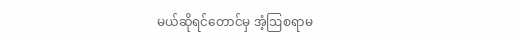မယ်ဆိုရင်တောင်မှ အံ့ဩစရာမ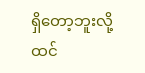ရှိတော့ဘူးလို့ ထင်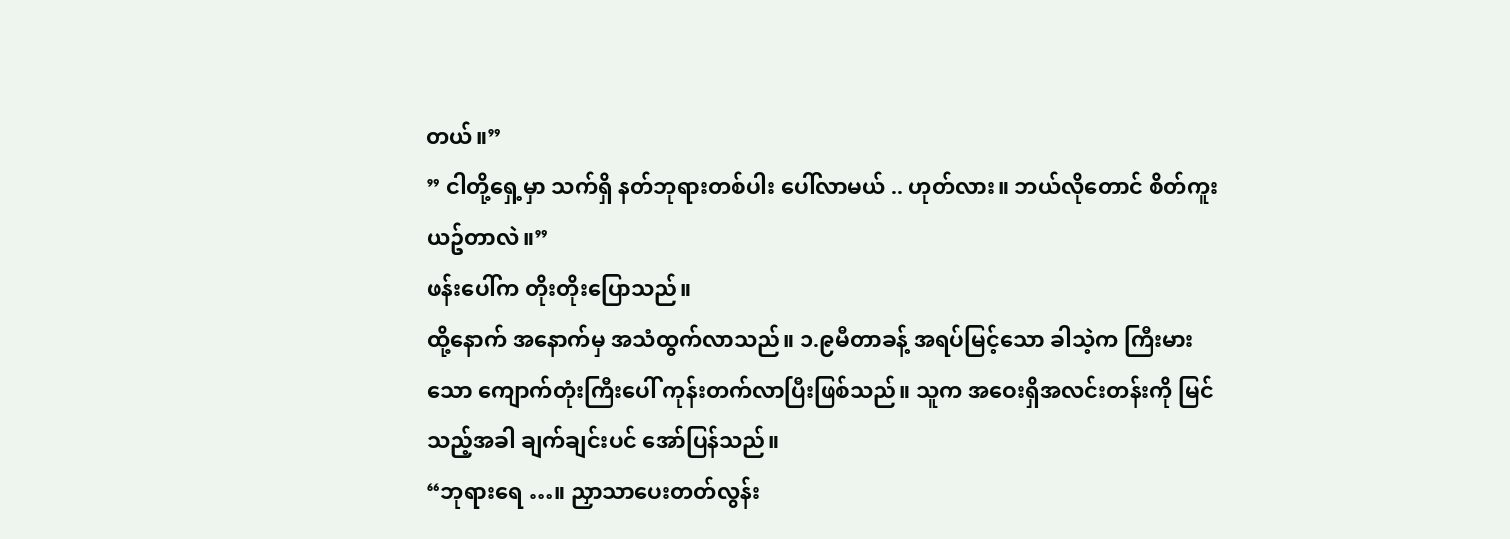တယ်။”
” ငါတို့ရှေ့မှာ သက်ရှိ နတ်ဘုရားတစ်ပါး ပေါ်လာမယ် .. ဟုတ်လား။ ဘယ်လိုတောင် စိတ်ကူးယဥ်တာလဲ။”
ဖန်းပေါ်က တိုးတိုးပြောသည်။
ထို့နောက် အနောက်မှ အသံထွက်လာသည်။ ၁.၉မီတာခန့် အရပ်မြင့်သော ခါသဲ့က ကြီးမားသော ကျောက်တုံးကြီးပေါ် ကုန်းတက်လာပြီးဖြစ်သည်။ သူက အဝေးရှိအလင်းတန်းကို မြင်သည့်အခါ ချက်ချင်းပင် အော်ပြန်သည်။
“ဘုရားရေ …။ ညှာသာပေးတတ်လွန်း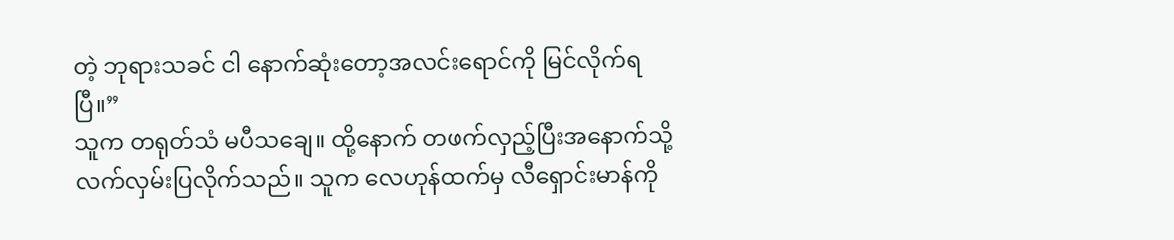တဲ့ ဘုရားသခင် ငါ နောက်ဆုံးတော့အလင်းရောင်ကို မြင်လိုက်ရပြီ။”
သူက တရုတ်သံ မပီသချေ။ ထို့နောက် တဖက်လှည့်ပြီးအနောက်သို့ လက်လှမ်းပြလိုက်သည်။ သူက လေဟုန်ထက်မှ လီရှောင်းမာန်ကို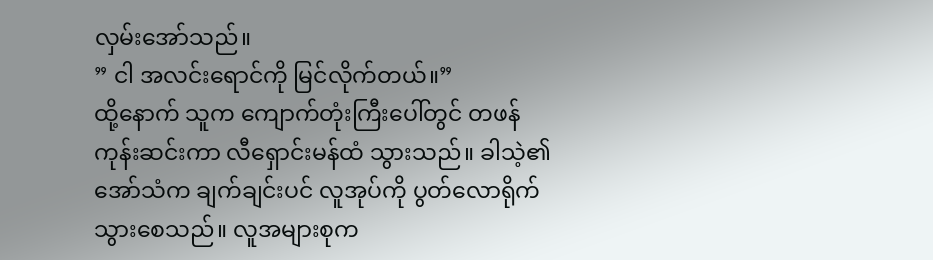လှမ်းအော်သည်။
” ငါ အလင်းရောင်ကို မြင်လိုက်တယ်။”
ထို့နောက် သူက ကျောက်တုံးကြီးပေါ်တွင် တဖန်ကုန်းဆင်းကာ လီရှောင်းမန်ထံ သွားသည်။ ခါသဲ့၏ အော်သံက ချက်ချင်းပင် လူအုပ်ကို ပွတ်လောရိုက်သွားစေသည်။ လူအများစုက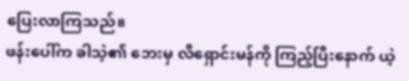ပြေးလာကြသည်။
ဖန်းပေါ်က ခါသဲ့၏ ဘေးမှ လီရှောင်းမန်ကို ကြည့်ပြီးနောက် ယဲ့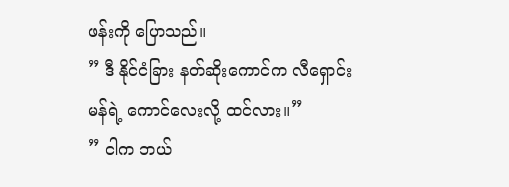ဖန်းကို ပြောသည်။
” ဒီ နိုင်ငံခြား နတ်ဆိုးကောင်က လီရှောင်းမန်ရဲ့ ကောင်လေးလို့ ထင်လား။”
” ငါက ဘယ်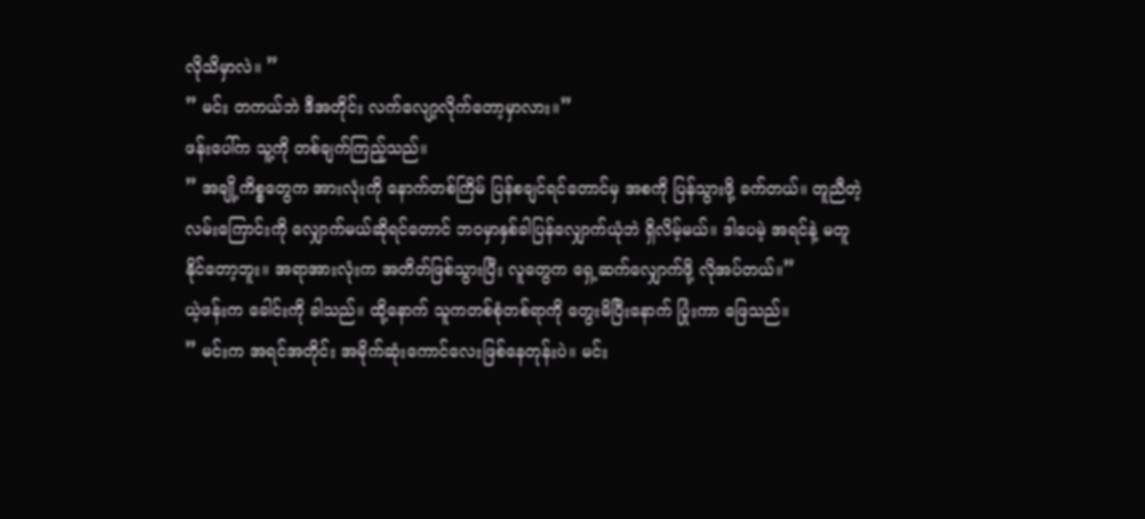လိုသိမှာလဲ။ ”
” မင်း တကယ်ဘဲ ဒီအတိုင်း လက်လျော့လိုက်တော့မှာလား။”
ဖန်းပေါ်က သူ့ကို တစ်ချက်ကြည့်သည်။
” အချို့ကိစ္စတွေက အားလုံးကို နောက်တစ်ကြိမ် ပြန်စချင်ရင်တောင်မှ အစကို ပြန်သွားဖို့ ခက်တယ်။ တူညီတဲ့လမ်းကြောင်းကို လျှောက်မယ်ဆိုရင်တောင် ဘဝမှာနှစ်ခါပြန်လျှောက်ယုံဘဲ ရှိလိမ့်မယ်။ ဒါပေမဲ့ အရင်နဲ့ မတူနိုင်တော့ဘူး။ အရာအားလုံးက အတိတ်ဖြစ်သွားပြီး လူတွေက ရှေ့ဆက်လျှောက်ဖို့ လိုအပ်တယ်။”
ယဲ့ဖန်းက ခေါင်းကို ခါသည်။ ထို့နောက် သူကတစ်စုံတစ်ရာကို တွေးမိပြီးနောက် ပြုံးကာ ဖြေသည်။
” မင်းက အရင်အတိုင်း အမိုက်ဆုံးကောင်လေးဖြစ်နေတုန်းပဲ။ မင်း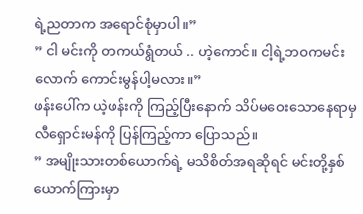ရဲ့ညတာက အရောင်စုံမှာပါ။”
” ငါ မင်းကို တကယ်ရွံတယ် .. ဟဲ့ကောင်။ ငါ့ရဲ့ဘဝကမင်းလောက် ကောင်းမွန်ပါ့မလား။”
ဖန်းပေါ်က ယဲ့ဖန်းကို ကြည့်ပြီးနောက် သိပ်မဝေးသောနေရာမှ လီရှောင်းမန်ကို ပြန်ကြည့်ကာ ပြောသည်။
” အမျိုးသားတစ်ယောက်ရဲ့ မသိစိတ်အရဆိုရင် မင်းတို့နှစ်ယောက်ကြားမှာ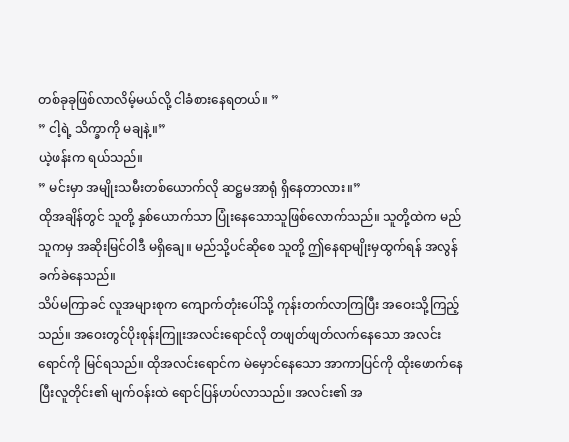တစ်ခုခုဖြစ်လာလိမ့်မယ်လို့ ငါခံစားနေရတယ်။ ”
” ငါ့ရဲ့ သိက္ခာကို မချနဲ့။”
ယဲ့ဖန်းက ရယ်သည်။
” မင်းမှာ အမျိုးသမီးတစ်ယောက်လို ဆဋ္ဌမအာရုံ ရှိနေတာလား။”
ထိုအချိန်တွင် သူတို့ နှစ်ယောက်သာ ပြုံးနေသောသူဖြစ်လောက်သည်။ သူတို့ထဲက မည်သူကမှ အဆိုးမြင်ဝါဒီ မရှိချေ။ မည်သို့ပင်ဆိုစေ သူတို့ ဤနေရာမျိုးမှထွက်ရန် အလွန်ခက်ခဲနေသည်။
သိပ်မကြာခင် လူအများစုက ကျောက်တုံးပေါ်သို့ ကုန်းတက်လာကြပြီး အဝေးသို့ကြည့်သည်။ အဝေးတွင်ပိုးစုန်းကြူးအလင်းရောင်လို တဖျတ်ဖျတ်လက်နေသော အလင်းရောင်ကို မြင်ရသည်။ ထိုအလင်းရောင်က မဲမှောင်နေသော အာကာပြင်ကို ထိုးဖောက်နေပြီးလူတိုင်း၏ မျက်ဝန်းထဲ ရောင်ပြန်ဟပ်လာသည်။ အလင်း၏ အ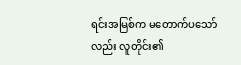ရင်းအမြစ်က မတောက်ပသော်လည်း လူတိုင်း၏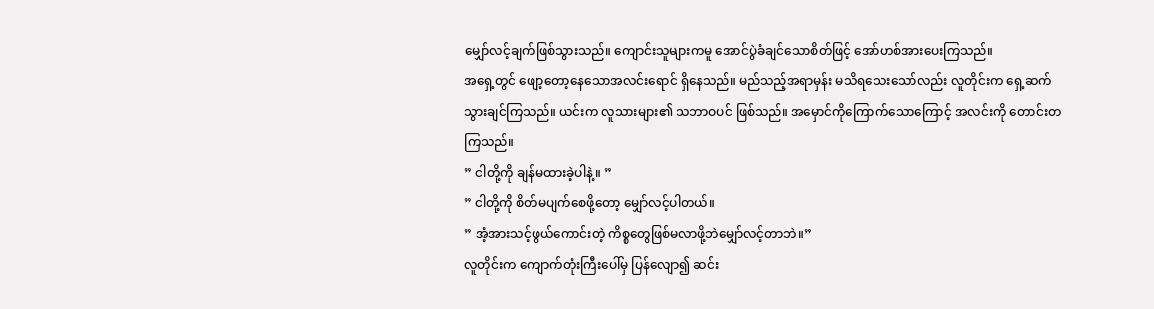မျှော်လင့်ချက်ဖြစ်သွားသည်။ ကျောင်းသူများကမူ အောင်ပွဲခံချင်သောစိတ်ဖြင့် အော်ဟစ်အားပေးကြသည်။
အရှေ့တွင် ဖျော့တော့နေသောအလင်းရောင် ရှိနေသည်။ မည်သည့်အရာမှန်း မသိရသေးသော်လည်း လူတိုင်းက ရှေ့ဆက်သွားချင်ကြသည်။ ယင်းက လူသားများ၏ သဘာဝပင် ဖြစ်သည်။ အမှောင်ကိုကြောက်သောကြောင့် အလင်းကို တောင်းတကြသည်။
” ငါတို့ကို ချန်မထားခဲ့ပါနဲ့။ ”
” ငါတို့ကို စိတ်မပျက်စေဖို့တော့ မျှော်လင့်ပါတယ်။
” အံ့အားသင့်ဖွယ်ကောင်းတဲ့ ကိစ္စတွေဖြစ်မလာဖို့ဘဲမျှော်လင့်တာဘဲ။”
လူတိုင်းက ကျောက်တုံးကြီးပေါ်မှ ပြန်လျော၍ ဆင်း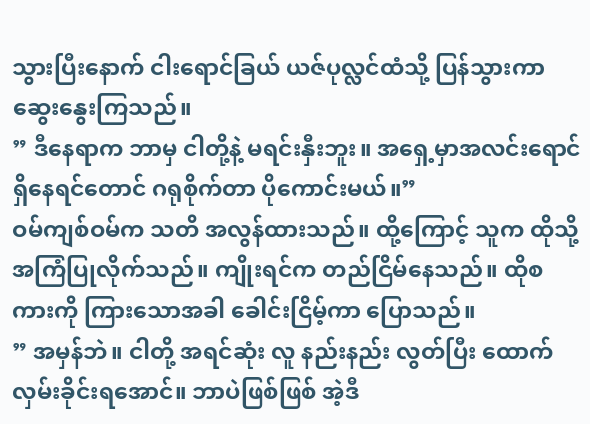သွားပြီးနောက် ငါးရောင်ခြယ် ယဇ်ပုလ္လင်ထံသို့ ပြန်သွားကာ ဆွေးနွေးကြသည်။
” ဒီနေရာက ဘာမှ ငါတို့နဲ့ မရင်းနှီးဘူး။ အရှေ့မှာအလင်းရောင်ရှိနေရင်တောင် ဂရုစိုက်တာ ပိုကောင်းမယ်။”
ဝမ်ကျစ်ဝမ်က သတိ အလွန်ထားသည်။ ထို့ကြောင့် သူက ထိုသို့ အကြံပြုလိုက်သည်။ ကျိုးရင်က တည်ငြိမ်နေသည်။ ထိုစကားကို ကြားသောအခါ ခေါင်းငြိမ့်ကာ ပြောသည်။
” အမှန်ဘဲ။ ငါတို့ အရင်ဆုံး လူ နည်းနည်း လွတ်ပြီး ထောက်လှမ်းခိုင်းရအောင်။ ဘာပဲဖြစ်ဖြစ် အဲ့ဒီ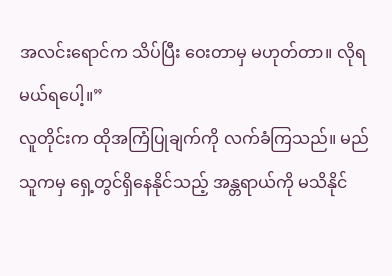အလင်းရောင်က သိပ်ပြီး ဝေးတာမှ မဟုတ်တာ။ လိုရမယ်ရပေါ့။”
လူတိုင်းက ထိုအကြံပြုချက်ကို လက်ခံကြသည်။ မည်သူကမှ ရှေ့တွင်ရှိနေနိုင်သည့် အန္တရာယ်ကို မသိနိုင်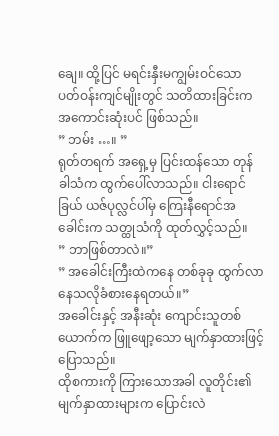ချေ။ ထို့ပြင် မရင်းနှီးမကျွမ်းဝင်သော ပတ်ဝန်းကျင်မျိုးတွင် သတိထားခြင်းက အကောင်းဆုံးပင် ဖြစ်သည်။
” ဘမ်း …။ ”
ရုတ်တရက် အရှေ့မှ ပြင်းထန်သော တုန်ခါသံက ထွက်ပေါ်လာသည်။ ငါးရောင်ခြယ် ယဇ်ပုလ္လင်ပါ်မှ ကြေးနီရောင်အခေါင်းက သတ္ထုသံကို ထုတ်လွှင့်သည်။
” ဘာဖြစ်တာလဲ။”
” အခေါင်းကြီးထဲကနေ တစ်ခုခု ထွက်လာနေသလိုခံစားနေရတယ်။”
အခေါင်းနှင့် အနီးဆုံး ကျောင်းသူတစ်ယောက်က ဖြူဖျော့သော မျက်နှာထားဖြင့် ပြောသည်။
ထိုစကားကို ကြားသောအခါ လူတိုင်း၏ မျက်နှာထားများက ပြောင်းလဲ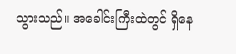သွားသည်။ အခေါင်းကြီးထဲတွင် ရှိနေ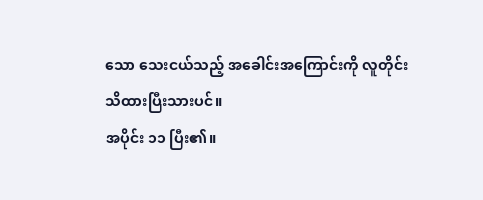သော သေးငယ်သည့် အခေါင်းအကြောင်းကို လူတိုင်း သိထားပြီးသားပင်။
အပိုင်း ၁၁ ပြီး၏။